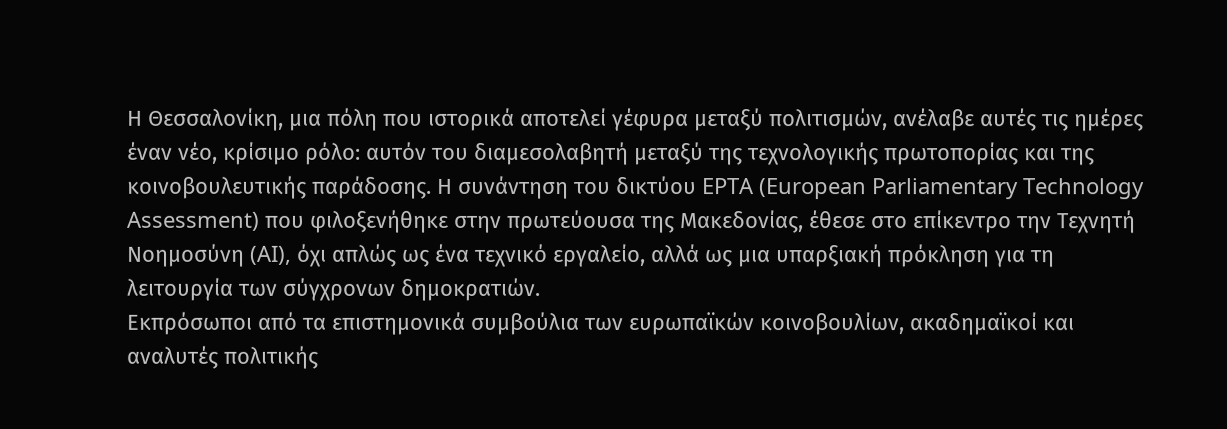Η Θεσσαλονίκη, μια πόλη που ιστορικά αποτελεί γέφυρα μεταξύ πολιτισμών, ανέλαβε αυτές τις ημέρες έναν νέο, κρίσιμο ρόλο: αυτόν του διαμεσολαβητή μεταξύ της τεχνολογικής πρωτοπορίας και της κοινοβουλευτικής παράδοσης. Η συνάντηση του δικτύου EPTA (European Parliamentary Technology Assessment) που φιλοξενήθηκε στην πρωτεύουσα της Μακεδονίας, έθεσε στο επίκεντρο την Τεχνητή Νοημοσύνη (AI), όχι απλώς ως ένα τεχνικό εργαλείο, αλλά ως μια υπαρξιακή πρόκληση για τη λειτουργία των σύγχρονων δημοκρατιών.
Εκπρόσωποι από τα επιστημονικά συμβούλια των ευρωπαϊκών κοινοβουλίων, ακαδημαϊκοί και αναλυτές πολιτικής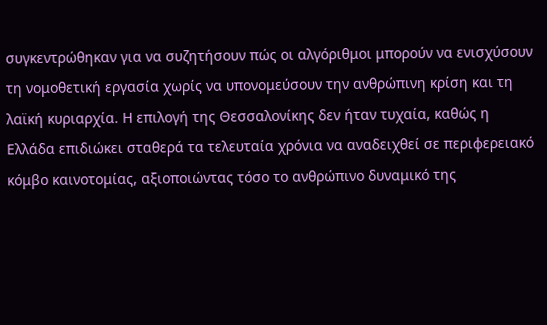συγκεντρώθηκαν για να συζητήσουν πώς οι αλγόριθμοι μπορούν να ενισχύσουν τη νομοθετική εργασία χωρίς να υπονομεύσουν την ανθρώπινη κρίση και τη λαϊκή κυριαρχία. Η επιλογή της Θεσσαλονίκης δεν ήταν τυχαία, καθώς η Ελλάδα επιδιώκει σταθερά τα τελευταία χρόνια να αναδειχθεί σε περιφερειακό κόμβο καινοτομίας, αξιοποιώντας τόσο το ανθρώπινο δυναμικό της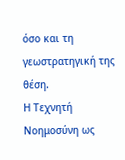όσο και τη γεωστρατηγική της θέση.
Η Τεχνητή Νοημοσύνη ως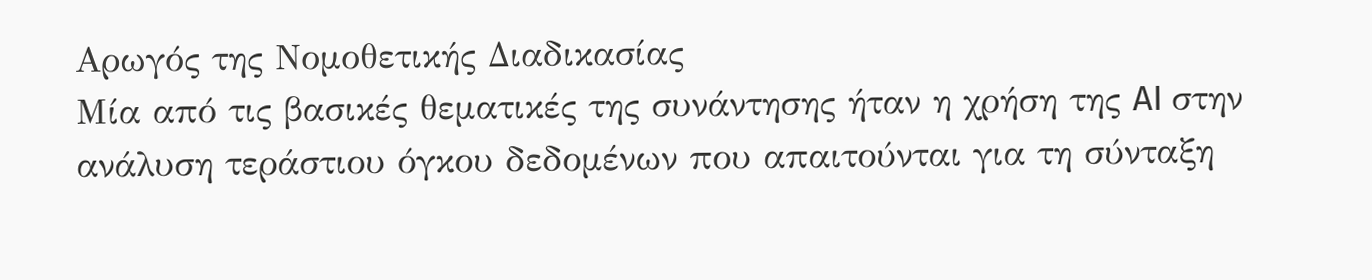Αρωγός της Νομοθετικής Διαδικασίας
Μία από τις βασικές θεματικές της συνάντησης ήταν η χρήση της AI στην ανάλυση τεράστιου όγκου δεδομένων που απαιτούνται για τη σύνταξη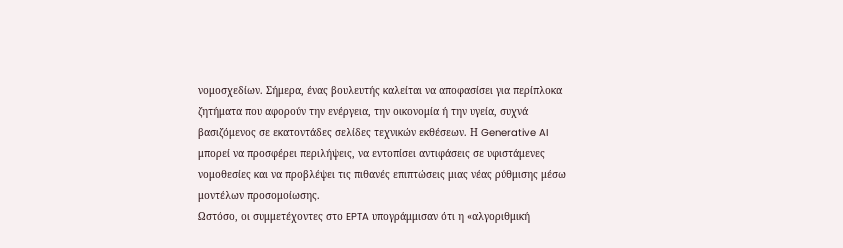νομοσχεδίων. Σήμερα, ένας βουλευτής καλείται να αποφασίσει για περίπλοκα ζητήματα που αφορούν την ενέργεια, την οικονομία ή την υγεία, συχνά βασιζόμενος σε εκατοντάδες σελίδες τεχνικών εκθέσεων. Η Generative AI μπορεί να προσφέρει περιλήψεις, να εντοπίσει αντιφάσεις σε υφιστάμενες νομοθεσίες και να προβλέψει τις πιθανές επιπτώσεις μιας νέας ρύθμισης μέσω μοντέλων προσομοίωσης.
Ωστόσο, οι συμμετέχοντες στο EPTA υπογράμμισαν ότι η «αλγοριθμική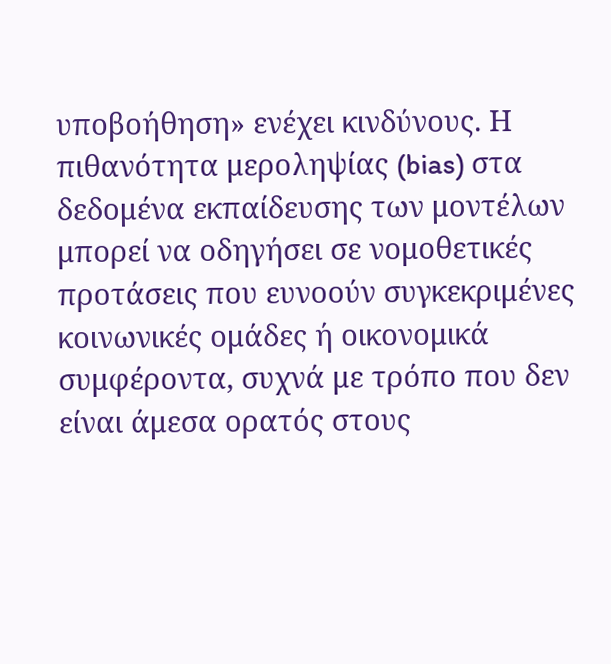υποβοήθηση» ενέχει κινδύνους. Η πιθανότητα μεροληψίας (bias) στα δεδομένα εκπαίδευσης των μοντέλων μπορεί να οδηγήσει σε νομοθετικές προτάσεις που ευνοούν συγκεκριμένες κοινωνικές ομάδες ή οικονομικά συμφέροντα, συχνά με τρόπο που δεν είναι άμεσα ορατός στους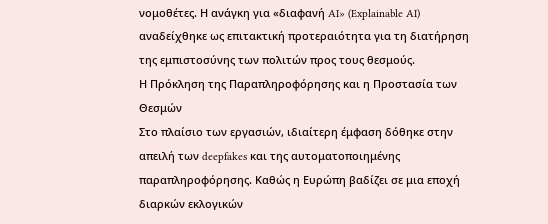νομοθέτες. Η ανάγκη για «διαφανή AI» (Explainable AI) αναδείχθηκε ως επιτακτική προτεραιότητα για τη διατήρηση της εμπιστοσύνης των πολιτών προς τους θεσμούς.
Η Πρόκληση της Παραπληροφόρησης και η Προστασία των Θεσμών
Στο πλαίσιο των εργασιών, ιδιαίτερη έμφαση δόθηκε στην απειλή των deepfakes και της αυτοματοποιημένης παραπληροφόρησης. Καθώς η Ευρώπη βαδίζει σε μια εποχή διαρκών εκλογικών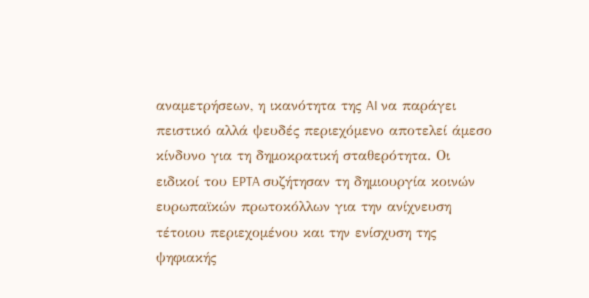αναμετρήσεων, η ικανότητα της AI να παράγει πειστικό αλλά ψευδές περιεχόμενο αποτελεί άμεσο κίνδυνο για τη δημοκρατική σταθερότητα. Οι ειδικοί του EPTA συζήτησαν τη δημιουργία κοινών ευρωπαϊκών πρωτοκόλλων για την ανίχνευση τέτοιου περιεχομένου και την ενίσχυση της ψηφιακής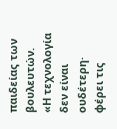παιδείας των βουλευτών.
«Η τεχνολογία δεν είναι ουδέτερη· φέρει τις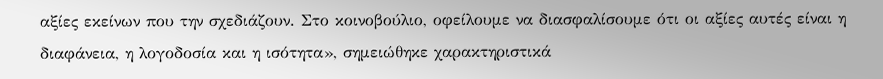αξίες εκείνων που την σχεδιάζουν. Στο κοινοβούλιο, οφείλουμε να διασφαλίσουμε ότι οι αξίες αυτές είναι η διαφάνεια, η λογοδοσία και η ισότητα», σημειώθηκε χαρακτηριστικά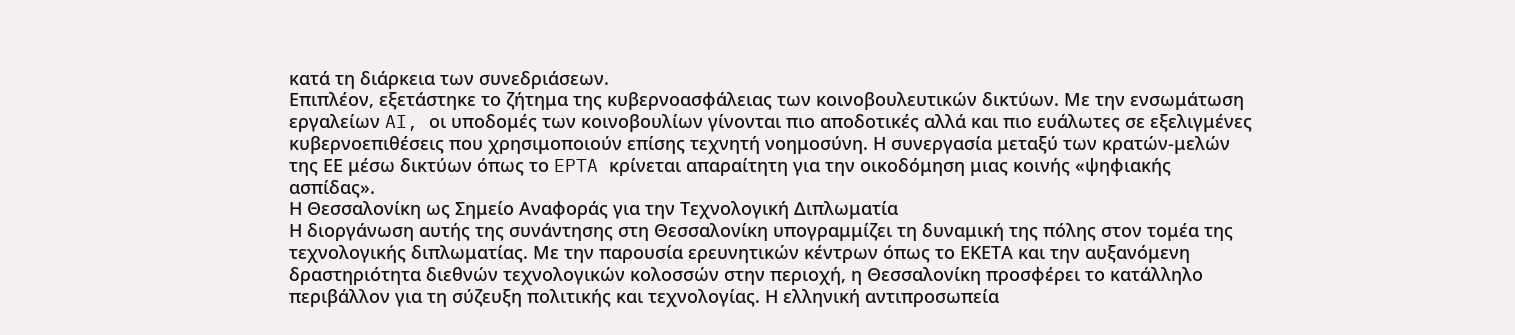κατά τη διάρκεια των συνεδριάσεων.
Επιπλέον, εξετάστηκε το ζήτημα της κυβερνοασφάλειας των κοινοβουλευτικών δικτύων. Με την ενσωμάτωση εργαλείων AI, οι υποδομές των κοινοβουλίων γίνονται πιο αποδοτικές αλλά και πιο ευάλωτες σε εξελιγμένες κυβερνοεπιθέσεις που χρησιμοποιούν επίσης τεχνητή νοημοσύνη. Η συνεργασία μεταξύ των κρατών-μελών της ΕΕ μέσω δικτύων όπως το EPTA κρίνεται απαραίτητη για την οικοδόμηση μιας κοινής «ψηφιακής ασπίδας».
Η Θεσσαλονίκη ως Σημείο Αναφοράς για την Τεχνολογική Διπλωματία
Η διοργάνωση αυτής της συνάντησης στη Θεσσαλονίκη υπογραμμίζει τη δυναμική της πόλης στον τομέα της τεχνολογικής διπλωματίας. Με την παρουσία ερευνητικών κέντρων όπως το ΕΚΕΤΑ και την αυξανόμενη δραστηριότητα διεθνών τεχνολογικών κολοσσών στην περιοχή, η Θεσσαλονίκη προσφέρει το κατάλληλο περιβάλλον για τη σύζευξη πολιτικής και τεχνολογίας. Η ελληνική αντιπροσωπεία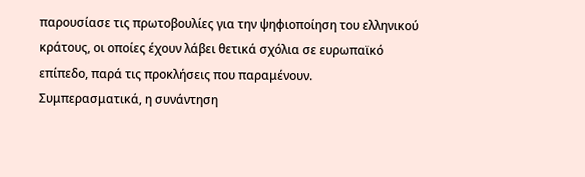παρουσίασε τις πρωτοβουλίες για την ψηφιοποίηση του ελληνικού κράτους, οι οποίες έχουν λάβει θετικά σχόλια σε ευρωπαϊκό επίπεδο, παρά τις προκλήσεις που παραμένουν.
Συμπερασματικά, η συνάντηση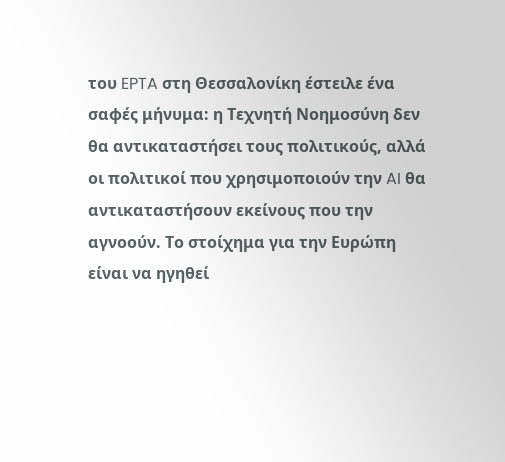του EPTA στη Θεσσαλονίκη έστειλε ένα σαφές μήνυμα: η Τεχνητή Νοημοσύνη δεν θα αντικαταστήσει τους πολιτικούς, αλλά οι πολιτικοί που χρησιμοποιούν την AI θα αντικαταστήσουν εκείνους που την αγνοούν. Το στοίχημα για την Ευρώπη είναι να ηγηθεί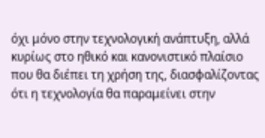όχι μόνο στην τεχνολογική ανάπτυξη, αλλά κυρίως στο ηθικό και κανονιστικό πλαίσιο που θα διέπει τη χρήση της, διασφαλίζοντας ότι η τεχνολογία θα παραμείνει στην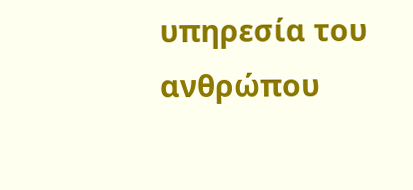υπηρεσία του ανθρώπου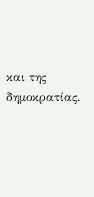και της δημοκρατίας.